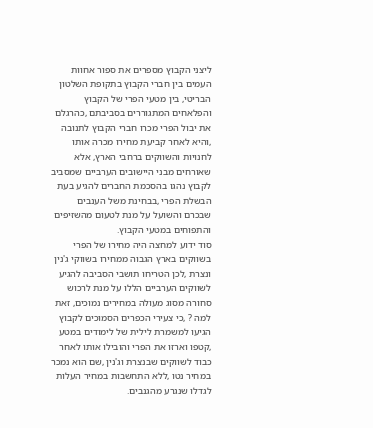ליצני הקבוץ מספרים את ספור אחוות העמים בין חברי הקבוץ בתקופת השלטון הבריטי, בין מטעי הפרי של הקבוץ והפלאחים המתגוררים בסביבתם ,כהרגלם את יבול הפרי מכרו חברי הקבוץ לתנובה ,והיא לאחר קביעת מחירו מכרה אותו לחנויות והשווקים ברחבי הארץ, אלא שאורחים מבני היישובים הערביים שמסביב לקבוץ נהגו בהסכמת החברים להגיע בעת הבשלת הפרי ,בבחינת משל הענבים שבכרם והשועל על מנת לטעום מהשזיפים והתפוחים במטעי הקבוץ.
סוד ידוע למחצה היה מחירו של הפרי בשווקים בארץ הגבוה ממחירו בשווקי ג'נין ונצרת ,לכן הטריחו תושבי הסביבה להגיע לשווקים הערביים הללו על מנת לרכוש סחורה מסוג מעולה במחירים נמוכים, זאת למה ? ,כי צעירי הכפרים הסמוכים לקבוץ הגיעו למשמרת לילית של לימודים במטע ,קטפו וארזו את הפרי והובילו אותו לאחר כבוד לשווקים שבנצרת וג'נין ,שם הוא נמכר במחיר נטו ,ללא התחשבות במחיר העלות לגדלו שנגרע מהגנבים.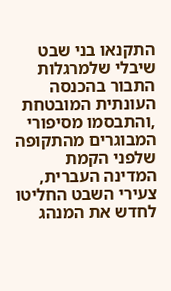התקנאו בני שבט שיבלי שלמרגלות התבור בהכנסה העונתית המובטחת ,והתבסמו מסיפורי המבוגרים מהתקופה שלפני הקמת המדינה העברית, צעירי השבט החליטו לחדש את המנהג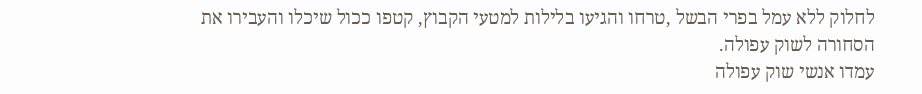לחלוק ללא עמל בפרי הבשל ,טרחו והגיעו בלילות למטעי הקבוץ, קטפו ככול שיכלו והעבירו את הסחורה לשוק עפולה.
עמדו אנשי שוק עפולה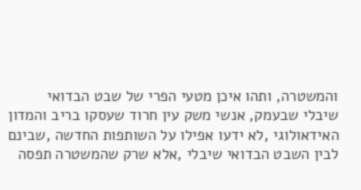והמשטרה, ותהו איכן מטעי הפרי של שבט הבדואי שיבלי שבעמק, אנשי משק עין חרוד שעסקו בריב והמדון האידאולוגי ,לא ידעו אפילו על השותפות החדשה ,שבינם לבין השבט הבדואי שיבלי ,אלא שרק שהמשטרה תפסה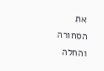את הסחורה והחלה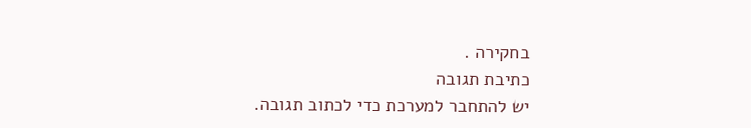בחקירה .
כתיבת תגובה
יש להתחבר למערכת כדי לכתוב תגובה.